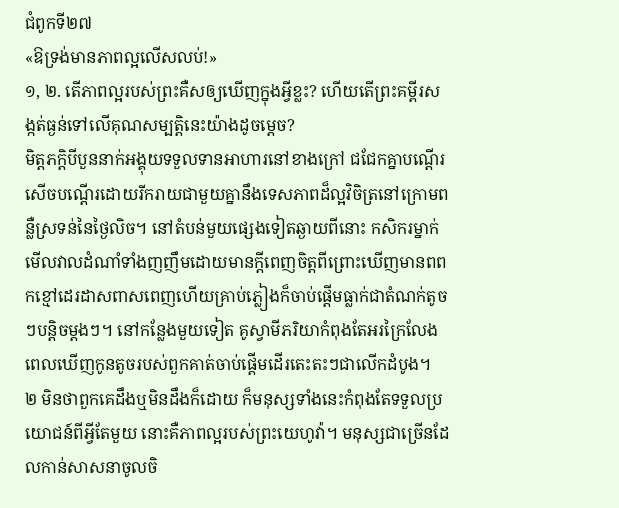ជំពូកទី២៧
«ឱទ្រង់មានភាពល្អលើសលប់!»
១, ២. តើភាពល្អរបស់ព្រះគឺសឲ្យឃើញក្នុងអ្វីខ្លះ? ហើយតើព្រះគម្ពីរសង្កត់ធ្ងន់ទៅលើគុណសម្បត្ដិនេះយ៉ាងដូចម្ដេច?
មិត្តភក្ដិបីបួននាក់អង្គុយទទួលទានអាហារនៅខាងក្រៅ ជជែកគ្នាបណ្ដើរសើចបណ្ដើរដោយរីករាយជាមួយគ្នានឹងទេសភាពដ៏ល្អវិចិត្រនៅក្រោមពន្លឺស្រទន់នៃថ្ងៃលិច។ នៅតំបន់មួយផ្សេងទៀតឆ្ងាយពីនោះ កសិករម្នាក់មើលវាលដំណាំទាំងញញឹមដោយមានក្ដីពេញចិត្តពីព្រោះឃើញមានពពកខ្មៅដេរដាសពាសពេញហើយគ្រាប់ភ្លៀងក៏ចាប់ផ្ដើមធ្លាក់ជាតំណក់តូចៗបន្ដិចម្ដងៗ។ នៅកន្លែងមួយទៀត គូស្វាមីភរិយាកំពុងតែអរក្រៃលែងពេលឃើញកូនតូចរបស់ពួកគាត់ចាប់ផ្ដើមដើរតេះតះៗជាលើកដំបូង។
២ មិនថាពួកគេដឹងឬមិនដឹងក៏ដោយ ក៏មនុស្សទាំងនេះកំពុងតែទទួលប្រយោជន៍ពីអ្វីតែមួយ នោះគឺភាពល្អរបស់ព្រះយេហូវ៉ា។ មនុស្សជាច្រើនដែលកាន់សាសនាចូលចិ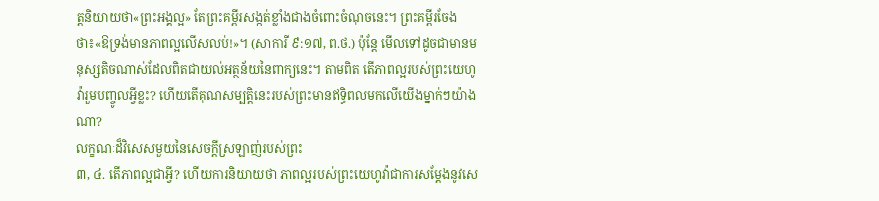ត្តនិយាយថា«ព្រះអង្គល្អ» តែព្រះគម្ពីរសង្កត់ខ្លាំងជាងចំពោះចំណុចនេះ។ ព្រះគម្ពីរចែងថា៖«ឱទ្រង់មានភាពល្អលើសលប់!»។ (សាការី ៩:១៧, ព.ថ.) ប៉ុន្តែ មើលទៅដូចជាមានមនុស្សតិចណាស់ដែលពិតជាយល់អត្ថន័យនៃពាក្យនេះ។ តាមពិត តើភាពល្អរបស់ព្រះយេហូវ៉ារួមបញ្ចូលអ្វីខ្លះ? ហើយតើគុណសម្បត្ដិនេះរបស់ព្រះមានឥទ្ធិពលមកលើយើងម្នាក់ៗយ៉ាងណា?
លក្ខណៈដ៏វិសេសមួយនៃសេចក្ដីស្រឡាញ់របស់ព្រះ
៣, ៤. តើភាពល្អជាអ្វី? ហើយការនិយាយថា ភាពល្អរបស់ព្រះយេហូវ៉ាជាការសម្ដែងនូវសេ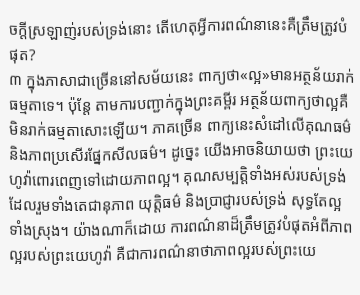ចក្ដីស្រឡាញ់របស់ទ្រង់នោះ តើហេតុអ្វីការពណ៌នានេះគឺត្រឹមត្រូវបំផុត?
៣ ក្នុងភាសាជាច្រើននៅសម័យនេះ ពាក្យថា«ល្អ»មានអត្ថន័យរាក់ធម្មតាទេ។ ប៉ុន្តែ តាមការបញ្ជាក់ក្នុងព្រះគម្ពីរ អត្ថន័យពាក្យថាល្អគឺមិនរាក់ធម្មតាសោះឡើយ។ ភាគច្រើន ពាក្យនេះសំដៅលើគុណធម៌និងភាពប្រសើរផ្នែកសីលធម៌។ ដូច្នេះ យើងអាចនិយាយថា ព្រះយេហូវ៉ាពោរពេញទៅដោយភាពល្អ។ គុណសម្បត្ដិទាំងអស់របស់ទ្រង់ ដែលរួមទាំងតេជានុភាព យុត្ដិធម៌ និងប្រាជ្ញារបស់ទ្រង់ សុទ្ធតែល្អទាំងស្រុង។ យ៉ាងណាក៏ដោយ ការពណ៌នាដ៏ត្រឹមត្រូវបំផុតអំពីភាពល្អរបស់ព្រះយេហូវ៉ា គឺជាការពណ៌នាថាភាពល្អរបស់ព្រះយេ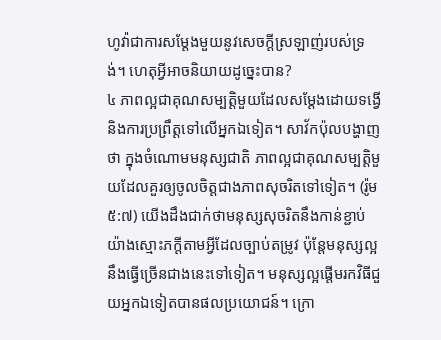ហូវ៉ាជាការសម្ដែងមួយនូវសេចក្ដីស្រឡាញ់របស់ទ្រង់។ ហេតុអ្វីអាចនិយាយដូច្នេះបាន?
៤ ភាពល្អជាគុណសម្បត្ដិមួយដែលសម្ដែងដោយទង្វើនិងការប្រព្រឹត្តទៅលើអ្នកឯទៀត។ សាវ័កប៉ុលបង្ហាញថា ក្នុងចំណោមមនុស្សជាតិ ភាពល្អជាគុណសម្បត្ដិមួយដែលគួរឲ្យចូលចិត្តជាងភាពសុចរិតទៅទៀត។ (រ៉ូម ៥:៧) យើងដឹងជាក់ថាមនុស្សសុចរិតនឹងកាន់ខ្ជាប់យ៉ាងស្មោះភក្ដីតាមអ្វីដែលច្បាប់តម្រូវ ប៉ុន្តែមនុស្សល្អនឹងធ្វើច្រើនជាងនេះទៅទៀត។ មនុស្សល្អផ្ដើមរកវិធីជួយអ្នកឯទៀតបានផលប្រយោជន៍។ ក្រោ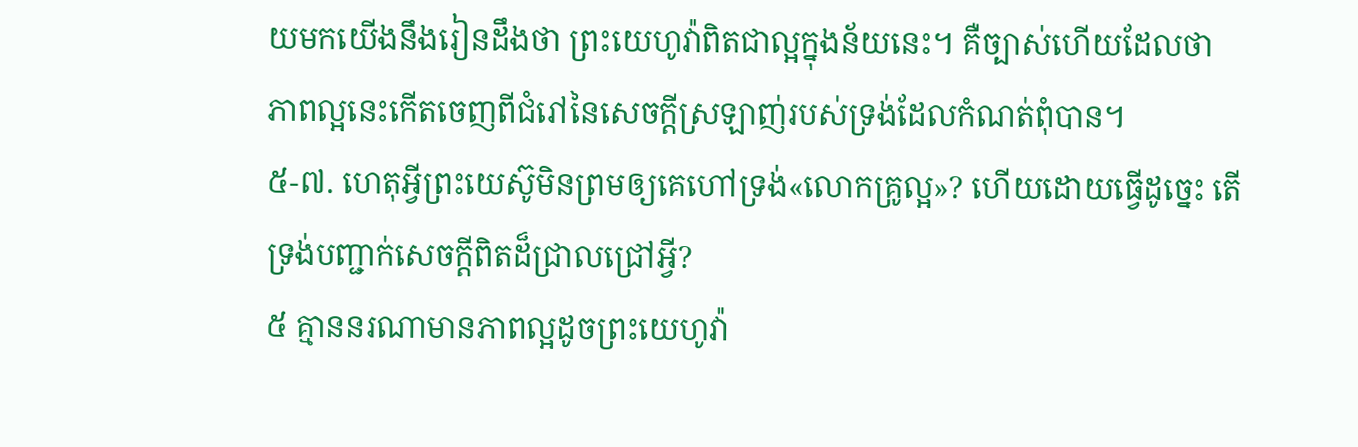យមកយើងនឹងរៀនដឹងថា ព្រះយេហូវ៉ាពិតជាល្អក្នុងន័យនេះ។ គឺច្បាស់ហើយដែលថា ភាពល្អនេះកើតចេញពីជំរៅនៃសេចក្ដីស្រឡាញ់របស់ទ្រង់ដែលកំណត់ពុំបាន។
៥-៧. ហេតុអ្វីព្រះយេស៊ូមិនព្រមឲ្យគេហៅទ្រង់«លោកគ្រូល្អ»? ហើយដោយធ្វើដូច្នេះ តើទ្រង់បញ្ជាក់សេចក្ដីពិតដ៏ជ្រាលជ្រៅអ្វី?
៥ គ្មាននរណាមានភាពល្អដូចព្រះយេហូវ៉ា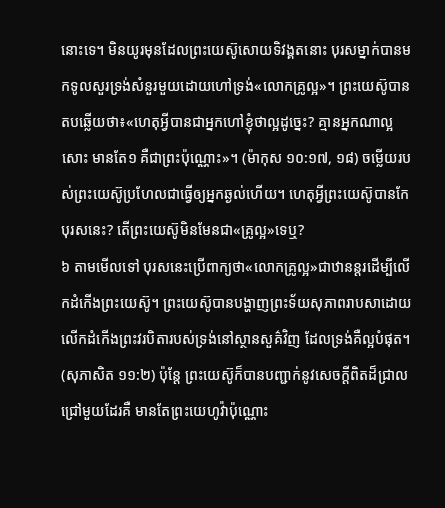នោះទេ។ មិនយូរមុនដែលព្រះយេស៊ូសោយទិវង្គតនោះ បុរសម្នាក់បានមកទូលសួរទ្រង់សំនួរមួយដោយហៅទ្រង់«លោកគ្រូល្អ»។ ព្រះយេស៊ូបានតបឆ្លើយថា៖«ហេតុអ្វីបានជាអ្នកហៅខ្ញុំថាល្អដូច្នេះ? គ្មានអ្នកណាល្អសោះ មានតែ១ គឺជាព្រះប៉ុណ្ណោះ»។ (ម៉ាកុស ១០:១៧, ១៨) ចម្លើយរបស់ព្រះយេស៊ូប្រហែលជាធ្វើឲ្យអ្នកឆ្ងល់ហើយ។ ហេតុអ្វីព្រះយេស៊ូបានកែបុរសនេះ? តើព្រះយេស៊ូមិនមែនជា«គ្រូល្អ»ទេឬ?
៦ តាមមើលទៅ បុរសនេះប្រើពាក្យថា«លោកគ្រូល្អ»ជាឋានន្តរដើម្បីលើកដំកើងព្រះយេស៊ូ។ ព្រះយេស៊ូបានបង្ហាញព្រះទ័យសុភាពរាបសាដោយលើកដំកើងព្រះវរបិតារបស់ទ្រង់នៅស្ថានសួគ៌វិញ ដែលទ្រង់គឺល្អបំផុត។ (សុភាសិត ១១:២) ប៉ុន្តែ ព្រះយេស៊ូក៏បានបញ្ជាក់នូវសេចក្ដីពិតដ៏ជ្រាលជ្រៅមួយដែរគឺ មានតែព្រះយេហូវ៉ាប៉ុណ្ណោះ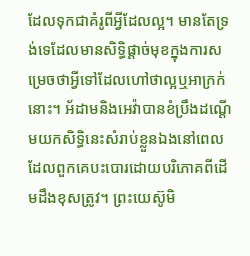ដែលទុកជាគំរូពីអ្វីដែលល្អ។ មានតែទ្រង់ទេដែលមានសិទ្ធិផ្ដាច់មុខក្នុងការសម្រេចថាអ្វីទៅដែលហៅថាល្អឬអាក្រក់នោះ។ អ័ដាមនិងអេវ៉ាបានខំប្រឹងដណ្ដើមយកសិទ្ធិនេះសំរាប់ខ្លួនឯងនៅពេលដែលពួកគេបះបោរដោយបរិភោគពីដើមដឹងខុសត្រូវ។ ព្រះយេស៊ូមិ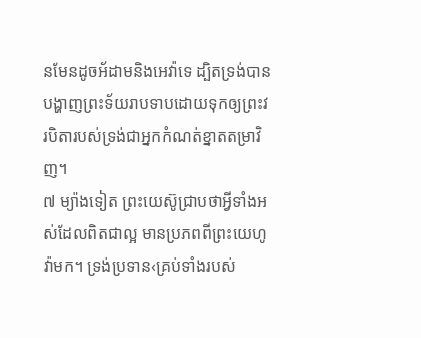នមែនដូចអ័ដាមនិងអេវ៉ាទេ ដ្បិតទ្រង់បានបង្ហាញព្រះទ័យរាបទាបដោយទុកឲ្យព្រះវរបិតារបស់ទ្រង់ជាអ្នកកំណត់ខ្នាតតម្រាវិញ។
៧ ម្យ៉ាងទៀត ព្រះយេស៊ូជ្រាបថាអ្វីទាំងអស់ដែលពិតជាល្អ មានប្រភពពីព្រះយេហូវ៉ាមក។ ទ្រង់ប្រទាន‹គ្រប់ទាំងរបស់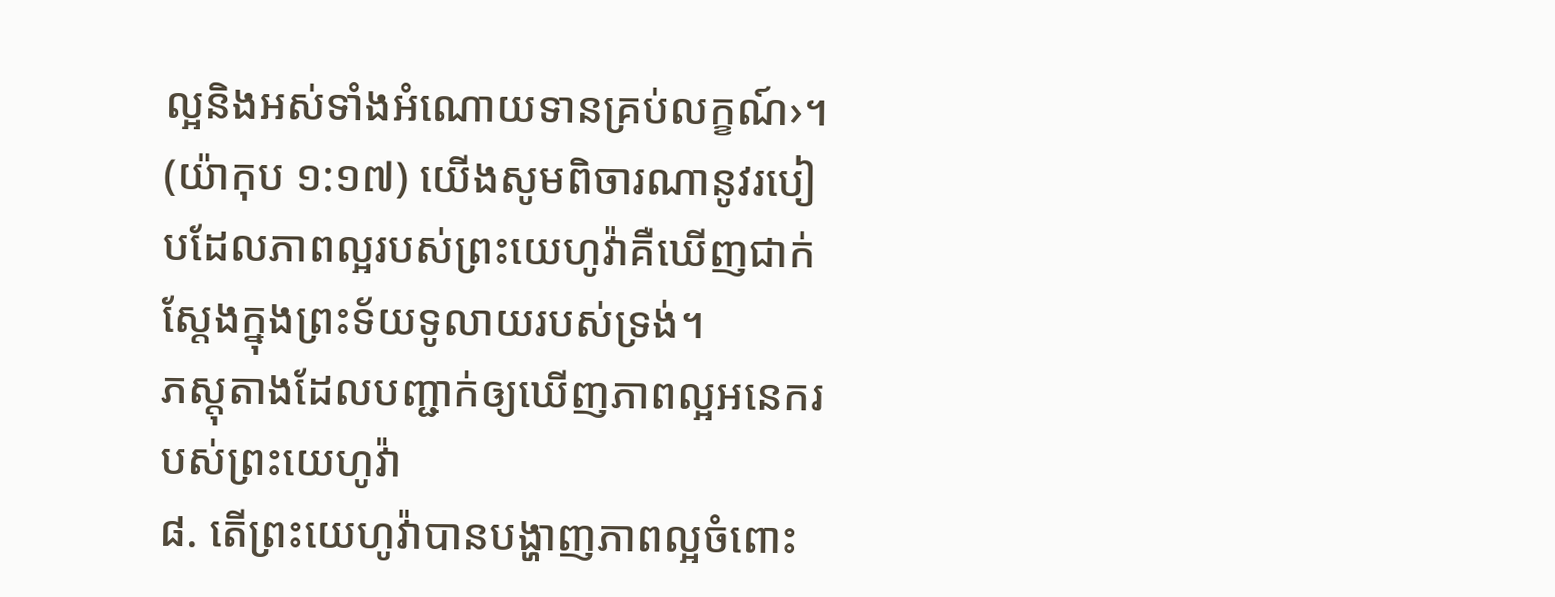ល្អនិងអស់ទាំងអំណោយទានគ្រប់លក្ខណ៍›។ (យ៉ាកុប ១:១៧) យើងសូមពិចារណានូវរបៀបដែលភាពល្អរបស់ព្រះយេហូវ៉ាគឺឃើញជាក់ស្តែងក្នុងព្រះទ័យទូលាយរបស់ទ្រង់។
ភស្តុតាងដែលបញ្ជាក់ឲ្យឃើញភាពល្អអនេករបស់ព្រះយេហូវ៉ា
៨. តើព្រះយេហូវ៉ាបានបង្ហាញភាពល្អចំពោះ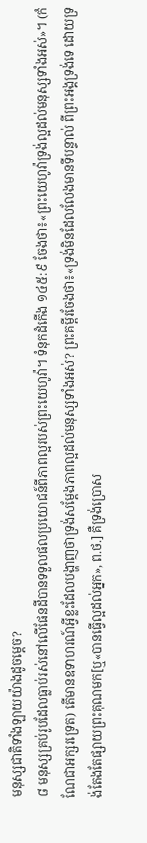មនុស្សជាតិទាំងឡាយយ៉ាងដូចម្ដេច?
៨ មនុស្សគ្រប់រូបដែលធ្លាប់រស់នៅលើផែនដីបានទទួលផលប្រយោជន៍ពីភាពល្អរបស់ព្រះយេហូវ៉ា។ ទំនុកដំកើង ១៤៥:៩ ចែងថា៖«ព្រះយេហូវ៉ាទ្រង់ល្អដល់មនុស្សទាំងអស់»។ (កំណែជាអក្សរទ្រេត) តើមានឧទាហរណ៍អ្វីខ្លះដែលបង្ហាញថាទ្រង់សម្ដែងភាពល្អដល់មនុស្សទាំងអស់? ព្រះគម្ពីរចែងថា៖«ទ្រង់មិនដែលលែងមានទីបន្ទាល់ ពីព្រះអង្គទ្រង់ទេ ដោយទ្រង់តែងតែផ្សាយព្រះគុណមក[ឬ«បានធ្វើល្អដល់អ្នក», ព.ថ.] គឺទ្រង់ប្រោស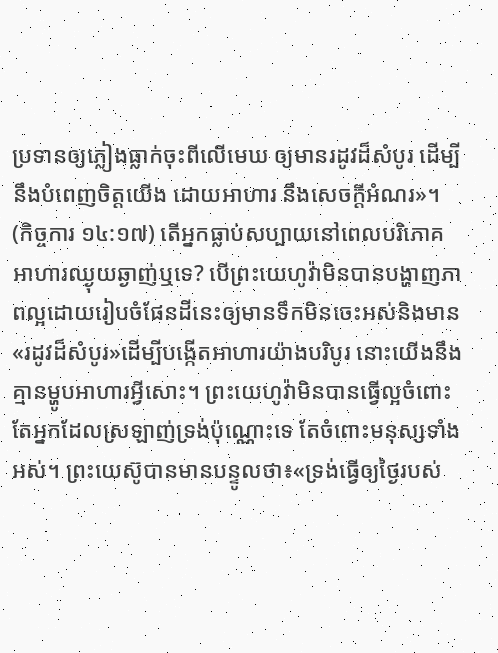ប្រទានឲ្យភ្លៀងធ្លាក់ចុះពីលើមេឃ ឲ្យមានរដូវដ៏សំបូរ ដើម្បីនឹងបំពេញចិត្តយើង ដោយអាហារ នឹងសេចក្ដីអំណរ»។ (កិច្ចការ ១៤:១៧) តើអ្នកធ្លាប់សប្បាយនៅពេលបរិភោគអាហារឈ្ងុយឆ្ងាញ់ឬទេ? បើព្រះយេហូវ៉ាមិនបានបង្ហាញភាពល្អដោយរៀបចំផែនដីនេះឲ្យមានទឹកមិនចេះអស់និងមាន«រដូវដ៏សំបូរ»ដើម្បីបង្កើតអាហារយ៉ាងបរិបូរ នោះយើងនឹងគ្មានម្ហូបអាហារអ្វីសោះ។ ព្រះយេហូវ៉ាមិនបានធ្វើល្អចំពោះតែអ្នកដែលស្រឡាញ់ទ្រង់ប៉ុណ្ណោះទេ តែចំពោះមនុស្សទាំងអស់។ ព្រះយេស៊ូបានមានបន្ទូលថា៖«ទ្រង់ធ្វើឲ្យថ្ងៃរបស់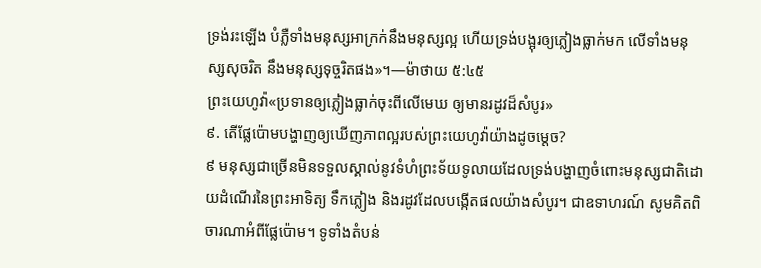ទ្រង់រះឡើង បំភ្លឺទាំងមនុស្សអាក្រក់នឹងមនុស្សល្អ ហើយទ្រង់បង្អុរឲ្យភ្លៀងធ្លាក់មក លើទាំងមនុស្សសុចរិត នឹងមនុស្សទុច្ចរិតផង»។—ម៉ាថាយ ៥:៤៥
ព្រះយេហូវ៉ា«ប្រទានឲ្យភ្លៀងធ្លាក់ចុះពីលើមេឃ ឲ្យមានរដូវដ៏សំបូរ»
៩. តើផ្លែប៉ោមបង្ហាញឲ្យឃើញភាពល្អរបស់ព្រះយេហូវ៉ាយ៉ាងដូចម្ដេច?
៩ មនុស្សជាច្រើនមិនទទួលស្គាល់នូវទំហំព្រះទ័យទូលាយដែលទ្រង់បង្ហាញចំពោះមនុស្សជាតិដោយដំណើរនៃព្រះអាទិត្យ ទឹកភ្លៀង និងរដូវដែលបង្កើតផលយ៉ាងសំបូរ។ ជាឧទាហរណ៍ សូមគិតពិចារណាអំពីផ្លែប៉ោម។ ទូទាំងតំបន់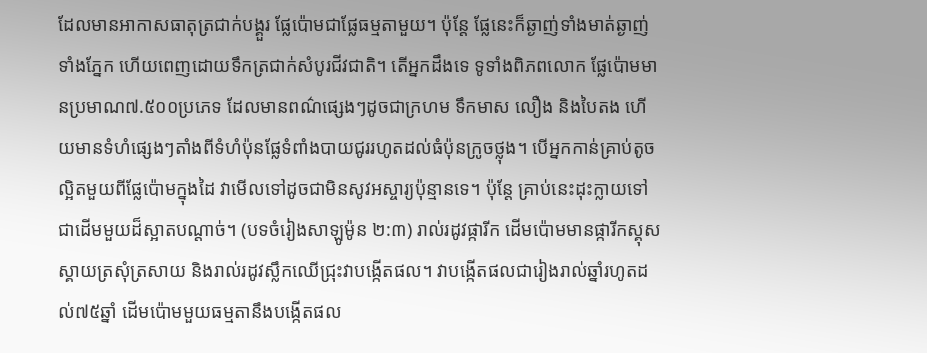ដែលមានអាកាសធាតុត្រជាក់បង្គួរ ផ្លែប៉ោមជាផ្លែធម្មតាមួយ។ ប៉ុន្តែ ផ្លែនេះក៏ឆ្ងាញ់ទាំងមាត់ឆ្ងាញ់ទាំងភ្នែក ហើយពេញដោយទឹកត្រជាក់សំបូរជីវជាតិ។ តើអ្នកដឹងទេ ទូទាំងពិភពលោក ផ្លែប៉ោមមានប្រមាណ៧.៥០០ប្រភេទ ដែលមានពណ៌ផ្សេងៗដូចជាក្រហម ទឹកមាស លឿង និងបៃតង ហើយមានទំហំផ្សេងៗតាំងពីទំហំប៉ុនផ្លែទំពាំងបាយជូររហូតដល់ធំប៉ុនក្រូចថ្លុង។ បើអ្នកកាន់គ្រាប់តូចល្អិតមួយពីផ្លែប៉ោមក្នុងដៃ វាមើលទៅដូចជាមិនសូវអស្ចារ្យប៉ុន្មានទេ។ ប៉ុន្តែ គ្រាប់នេះដុះក្លាយទៅជាដើមមួយដ៏ស្អាតបណ្ដាច់។ (បទចំរៀងសាឡូម៉ូន ២:៣) រាល់រដូវផ្ការីក ដើមប៉ោមមានផ្ការីកស្គុសស្គាយត្រសុំត្រសាយ និងរាល់រដូវស្លឹកឈើជ្រុះវាបង្កើតផល។ វាបង្កើតផលជារៀងរាល់ឆ្នាំរហូតដល់៧៥ឆ្នាំ ដើមប៉ោមមួយធម្មតានឹងបង្កើតផល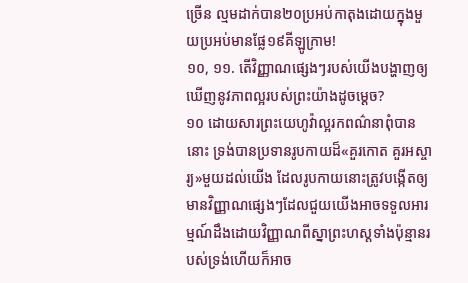ច្រើន ល្មមដាក់បាន២០ប្រអប់កាតុងដោយក្នុងមួយប្រអប់មានផ្លែ១៩គីឡូក្រាម!
១០, ១១. តើវិញ្ញាណផ្សេងៗរបស់យើងបង្ហាញឲ្យឃើញនូវភាពល្អរបស់ព្រះយ៉ាងដូចម្ដេច?
១០ ដោយសារព្រះយេហូវ៉ាល្អរកពណ៌នាពុំបាននោះ ទ្រង់បានប្រទានរូបកាយដ៏«គួរកោត គួរអស្ចារ្យ»មួយដល់យើង ដែលរូបកាយនោះត្រូវបង្កើតឲ្យមានវិញ្ញាណផ្សេងៗដែលជួយយើងអាចទទួលអារម្មណ៍ដឹងដោយវិញ្ញាណពីស្នាព្រះហស្តទាំងប៉ុន្មានរបស់ទ្រង់ហើយក៏អាច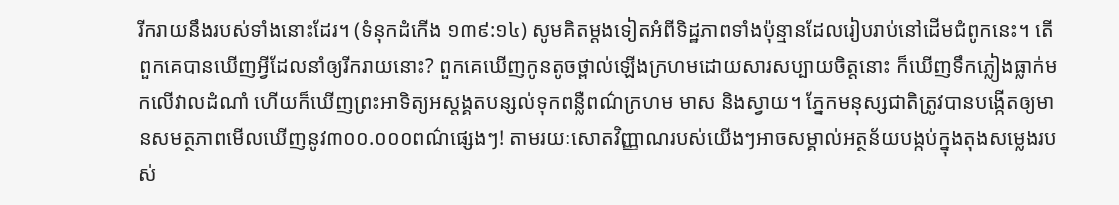រីករាយនឹងរបស់ទាំងនោះដែរ។ (ទំនុកដំកើង ១៣៩:១៤) សូមគិតម្ដងទៀតអំពីទិដ្ឋភាពទាំងប៉ុន្មានដែលរៀបរាប់នៅដើមជំពូកនេះ។ តើពួកគេបានឃើញអ្វីដែលនាំឲ្យរីករាយនោះ? ពួកគេឃើញកូនតូចថ្ពាល់ឡើងក្រហមដោយសារសប្បាយចិត្តនោះ ក៏ឃើញទឹកភ្លៀងធ្លាក់មកលើវាលដំណាំ ហើយក៏ឃើញព្រះអាទិត្យអស្តង្គតបន្សល់ទុកពន្លឺពណ៌ក្រហម មាស និងស្វាយ។ ភ្នែកមនុស្សជាតិត្រូវបានបង្កើតឲ្យមានសមត្ថភាពមើលឃើញនូវ៣០០.០០០ពណ៌ផ្សេងៗ! តាមរយៈសោតវិញ្ញាណរបស់យើងៗអាចសម្គាល់អត្ថន័យបង្កប់ក្នុងតុងសម្លេងរបស់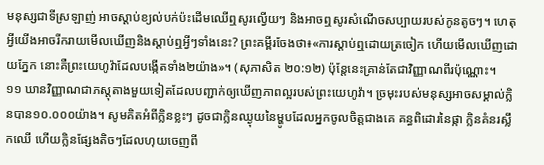មនុស្សជាទីស្រឡាញ់ អាចស្ដាប់ខ្យល់បក់ប៉ះដើមឈើឮសូរល្វើយៗ និងអាចឮសូរសំណើចសប្បាយរបស់កូនតូចៗ។ ហេតុអ្វីយើងអាចរីករាយមើលឃើញនិងស្ដាប់ឮអ្វីៗទាំងនេះ? ព្រះគម្ពីរចែងថា៖«ការស្ដាប់ឮដោយត្រចៀក ហើយមើលឃើញដោយភ្នែក នោះគឺព្រះយេហូវ៉ាដែលបង្កើតទាំង២យ៉ាង»។ (សុភាសិត ២០:១២) ប៉ុន្តែនេះគ្រាន់តែជាវិញ្ញាណពីរប៉ុណ្ណោះ។
១១ ឃានវិញ្ញាណជាភស្តុតាងមួយទៀតដែលបញ្ជាក់ឲ្យឃើញភាពល្អរបស់ព្រះយេហូវ៉ា។ ច្រមុះរបស់មនុស្សអាចសម្គាល់ក្លិនបាន១០.០០០យ៉ាង។ សូមគិតអំពីក្លិនខ្លះៗ ដូចជាក្លិនឈ្ងុយនៃម្ហូបដែលអ្នកចូលចិត្តជាងគេ គន្ធពិដោរនៃផ្កា ក្លិនគំនរស្លឹកឈើ ហើយក្លិនផ្សែងតិចៗដែលហុយចេញពី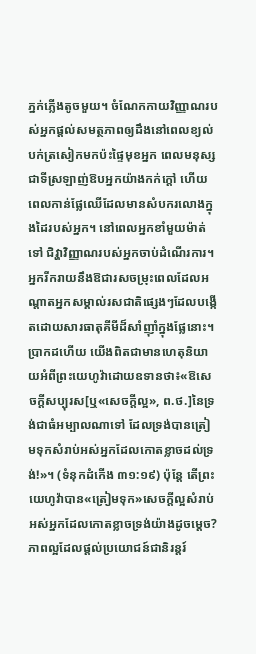ភ្នក់ភ្លើងតូចមួយ។ ចំណែកកាយវិញ្ញាណរបស់អ្នកផ្ដល់សមត្ថភាពឲ្យដឹងនៅពេលខ្យល់បក់ត្រសៀកមកប៉ះផ្ទៃមុខអ្នក ពេលមនុស្សជាទីស្រឡាញ់ឱបអ្នកយ៉ាងកក់ក្ដៅ ហើយពេលកាន់ផ្លែឈើដែលមានសំបករលោងក្នុងដៃរបស់អ្នក។ នៅពេលអ្នកខាំមួយម៉ាត់ទៅ ជិវ្ហាវិញ្ញាណរបស់អ្នកចាប់ដំណើរការ។ អ្នករីករាយនឹងឱជារសចម្រុះពេលដែលអណ្ដាតអ្នកសម្គាល់រសជាតិផ្សេងៗដែលបង្កើតដោយសារធាតុគីមីដ៏សាំញ៉ាំក្នុងផ្លែនោះ។ ប្រាកដហើយ យើងពិតជាមានហេតុនិយាយអំពីព្រះយេហូវ៉ាដោយឧទានថា៖«ឱសេចក្ដីសប្បុរស[ឬ«សេចក្ដីល្អ», ព.ថ.]នៃទ្រង់ជាធំអម្បាលណាទៅ ដែលទ្រង់បានត្រៀមទុកសំរាប់អស់អ្នកដែលកោតខ្លាចដល់ទ្រង់!»។ (ទំនុកដំកើង ៣១:១៩) ប៉ុន្តែ តើព្រះយេហូវ៉ាបាន«ត្រៀមទុក»សេចក្ដីល្អសំរាប់អស់អ្នកដែលកោតខ្លាចទ្រង់យ៉ាងដូចម្ដេច?
ភាពល្អដែលផ្ដល់ប្រយោជន៍ជានិរន្តរ៍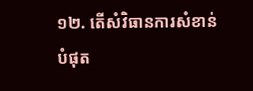១២. តើសំវិធានការសំខាន់បំផុត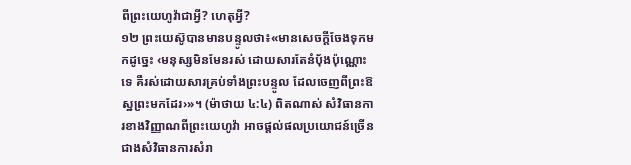ពីព្រះយេហូវ៉ាជាអ្វី? ហេតុអ្វី?
១២ ព្រះយេស៊ូបានមានបន្ទូលថា៖«មានសេចក្ដីចែងទុកមកដូច្នេះ ‹មនុស្សមិនមែនរស់ ដោយសារតែនំប៉័ងប៉ុណ្ណោះទេ គឺរស់ដោយសារគ្រប់ទាំងព្រះបន្ទូល ដែលចេញពីព្រះឱស្ឋព្រះមកដែរ›»។ (ម៉ាថាយ ៤:៤) ពិតណាស់ សំវិធានការខាងវិញ្ញាណពីព្រះយេហូវ៉ា អាចផ្ដល់ផលប្រយោជន៍ច្រើនជាងសំវិធានការសំរា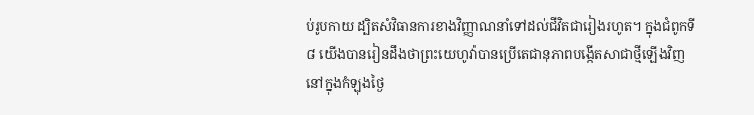ប់រូបកាយ ដ្បិតសំវិធានការខាងវិញ្ញាណនាំទៅដល់ជីវិតជារៀងរហូត។ ក្នុងជំពូកទី៨ យើងបានរៀនដឹងថាព្រះយេហូវ៉ាបានប្រើតេជានុភាពបង្កើតសាជាថ្មីឡើងវិញនៅក្នុងកំឡុងថ្ងៃ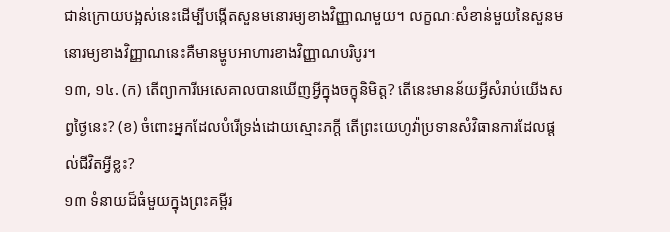ជាន់ក្រោយបង្អស់នេះដើម្បីបង្កើតសួនមនោរម្យខាងវិញ្ញាណមួយ។ លក្ខណៈសំខាន់មួយនៃសួនមនោរម្យខាងវិញ្ញាណនេះគឺមានម្ហូបអាហារខាងវិញ្ញាណបរិបូរ។
១៣, ១៤. (ក) តើព្យាការីអេសេគាលបានឃើញអ្វីក្នុងចក្ខុនិមិត្ត? តើនេះមានន័យអ្វីសំរាប់យើងសព្វថ្ងៃនេះ? (ខ) ចំពោះអ្នកដែលបំរើទ្រង់ដោយស្មោះភក្ដី តើព្រះយេហូវ៉ាប្រទានសំវិធានការដែលផ្ដល់ជីវិតអ្វីខ្លះ?
១៣ ទំនាយដ៏ធំមួយក្នុងព្រះគម្ពីរ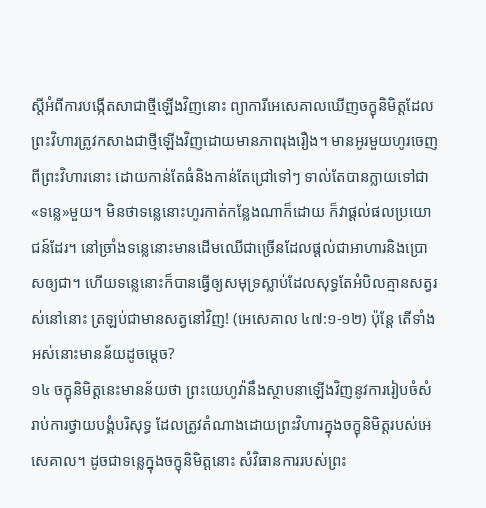ស្តីអំពីការបង្កើតសាជាថ្មីឡើងវិញនោះ ព្យាការីអេសេគាលឃើញចក្ខុនិមិត្តដែលព្រះវិហារត្រូវកសាងជាថ្មីឡើងវិញដោយមានភាពរុងរឿង។ មានអូរមួយហូរចេញពីព្រះវិហារនោះ ដោយកាន់តែធំនិងកាន់តែជ្រៅទៅៗ ទាល់តែបានក្លាយទៅជា«ទន្លេ»មួយ។ មិនថាទន្លេនោះហូរកាត់កន្លែងណាក៏ដោយ ក៏វាផ្ដល់ផលប្រយោជន៍ដែរ។ នៅច្រាំងទន្លេនោះមានដើមឈើជាច្រើនដែលផ្ដល់ជាអាហារនិងប្រោសឲ្យជា។ ហើយទន្លេនោះក៏បានធ្វើឲ្យសមុទ្រស្លាប់ដែលសុទ្ធតែអំបិលគ្មានសត្វរស់នៅនោះ ត្រឡប់ជាមានសត្វនៅវិញ! (អេសេគាល ៤៧:១-១២) ប៉ុន្តែ តើទាំងអស់នោះមានន័យដូចម្ដេច?
១៤ ចក្ខុនិមិត្តនេះមានន័យថា ព្រះយេហូវ៉ានឹងស្ថាបនាឡើងវិញនូវការរៀបចំសំរាប់ការថ្វាយបង្គំបរិសុទ្ធ ដែលត្រូវតំណាងដោយព្រះវិហារក្នុងចក្ខុនិមិត្តរបស់អេសេគាល។ ដូចជាទន្លេក្នុងចក្ខុនិមិត្តនោះ សំវិធានការរបស់ព្រះ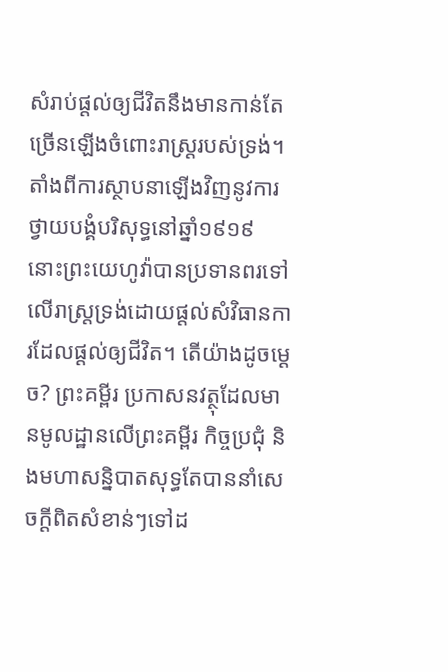សំរាប់ផ្ដល់ឲ្យជីវិតនឹងមានកាន់តែច្រើនឡើងចំពោះរាស្ត្ររបស់ទ្រង់។ តាំងពីការស្ថាបនាឡើងវិញនូវការថ្វាយបង្គំបរិសុទ្ធនៅឆ្នាំ១៩១៩ នោះព្រះយេហូវ៉ាបានប្រទានពរទៅលើរាស្ត្រទ្រង់ដោយផ្ដល់សំវិធានការដែលផ្ដល់ឲ្យជីវិត។ តើយ៉ាងដូចម្ដេច? ព្រះគម្ពីរ ប្រកាសនវត្ថុដែលមានមូលដ្ឋានលើព្រះគម្ពីរ កិច្ចប្រជុំ និងមហាសន្និបាតសុទ្ធតែបាននាំសេចក្ដីពិតសំខាន់ៗទៅដ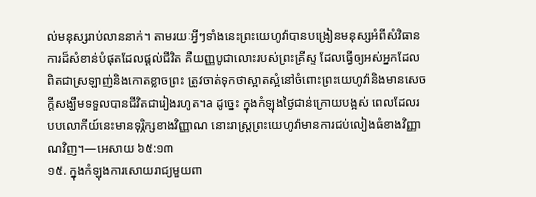ល់មនុស្សរាប់លាននាក់។ តាមរយៈអ្វីៗទាំងនេះព្រះយេហូវ៉ាបានបង្រៀនមនុស្សអំពីសំវិធានការដ៏សំខាន់បំផុតដែលផ្ដល់ជីវិត គឺយញ្ញបូជាលោះរបស់ព្រះគ្រីស្ទ ដែលធ្វើឲ្យអស់អ្នកដែលពិតជាស្រឡាញ់និងកោតខ្លាចព្រះ ត្រូវចាត់ទុកថាស្អាតស្អំនៅចំពោះព្រះយេហូវ៉ានិងមានសេចក្ដីសង្ឃឹមទទួលបានជីវិតជារៀងរហូត។a ដូច្នេះ ក្នុងកំឡុងថ្ងៃជាន់ក្រោយបង្អស់ ពេលដែលរបបលោកីយ៍នេះមានទុរ្ភិក្សខាងវិញ្ញាណ នោះរាស្ត្រព្រះយេហូវ៉ាមានការជប់លៀងធំខាងវិញ្ញាណវិញ។—អេសាយ ៦៥:១៣
១៥. ក្នុងកំឡុងការសោយរាជ្យមួយពា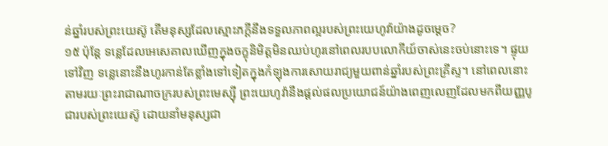ន់ឆ្នាំរបស់ព្រះយេស៊ូ តើមនុស្សដែលស្មោះភក្ដីនឹងទទួលភាពល្អរបស់ព្រះយេហូវ៉ាយ៉ាងដូចម្ដេច?
១៥ ប៉ុន្តែ ទន្លេដែលអេសេគាលឃើញក្នុងចក្ខុនិមិត្តមិនឈប់ហូរនៅពេលរបបលោកីយ៍ចាស់នេះចប់នោះទេ។ ផ្ទុយទៅវិញ ទន្លេនោះនឹងហូរកាន់តែខ្លាំងទៅទៀតក្នុងកំឡុងការសោយរាជ្យមួយពាន់ឆ្នាំរបស់ព្រះគ្រីស្ទ។ នៅពេលនោះ តាមរយៈព្រះរាជាណាចក្ររបស់ព្រះមេស្ស៊ី ព្រះយេហូវ៉ានឹងផ្ដល់ផលប្រយោជន៍យ៉ាងពេញលេញដែលមកពីយញ្ញបូជារបស់ព្រះយេស៊ូ ដោយនាំមនុស្សជា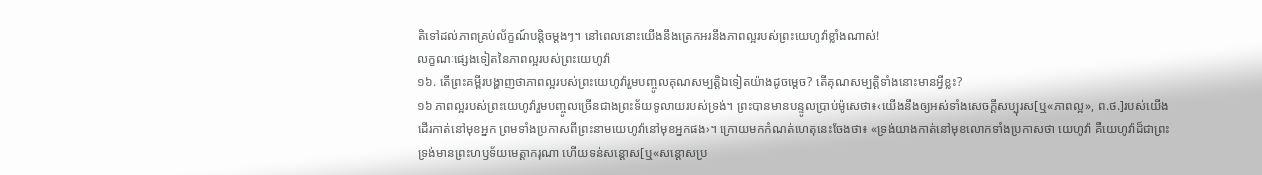តិទៅដល់ភាពគ្រប់ល័ក្ខណ៍បន្ដិចម្ដងៗ។ នៅពេលនោះយើងនឹងត្រេកអរនឹងភាពល្អរបស់ព្រះយេហូវ៉ាខ្លាំងណាស់!
លក្ខណៈផ្សេងទៀតនៃភាពល្អរបស់ព្រះយេហូវ៉ា
១៦. តើព្រះគម្ពីរបង្ហាញថាភាពល្អរបស់ព្រះយេហូវ៉ារួមបញ្ចូលគុណសម្បត្ដិឯទៀតយ៉ាងដូចម្ដេច? តើគុណសម្បត្ដិទាំងនោះមានអ្វីខ្លះ?
១៦ ភាពល្អរបស់ព្រះយេហូវ៉ារួមបញ្ចូលច្រើនជាងព្រះទ័យទូលាយរបស់ទ្រង់។ ព្រះបានមានបន្ទូលប្រាប់ម៉ូសេថា៖‹យើងនឹងឲ្យអស់ទាំងសេចក្ដីសប្បុរស[ឬ«ភាពល្អ», ព.ថ.]របស់យើងដើរកាត់នៅមុខអ្នក ព្រមទាំងប្រកាសពីព្រះនាមយេហូវ៉ានៅមុខអ្នកផង›។ ក្រោយមកកំណត់ហេតុនេះចែងថា៖ «ទ្រង់យាងកាត់នៅមុខលោកទាំងប្រកាសថា យេហូវ៉ា គឺយេហូវ៉ាដ៏ជាព្រះទ្រង់មានព្រះហឫទ័យមេត្ដាករុណា ហើយទន់សន្ដោស[ឬ«សន្ដោសប្រ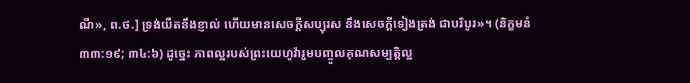ណី», ព.ថ.] ទ្រង់យឺតនឹងខ្ញាល់ ហើយមានសេចក្ដីសប្បុរស នឹងសេចក្ដីទៀងត្រង់ ជាបរិបូរ»។ (និក្ខមនំ ៣៣:១៩; ៣៤:៦) ដូច្នេះ ភាពល្អរបស់ព្រះយេហូវ៉ារួមបញ្ចូលគុណសម្បត្ដិល្អ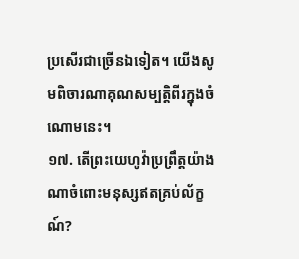ប្រសើរជាច្រើនឯទៀត។ យើងសូមពិចារណាគុណសម្បត្ដិពីរក្នុងចំណោមនេះ។
១៧. តើព្រះយេហូវ៉ាប្រព្រឹត្តយ៉ាងណាចំពោះមនុស្សឥតគ្រប់ល័ក្ខណ៍?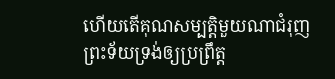ហើយតើគុណសម្បត្ដិមួយណាជំរុញព្រះទ័យទ្រង់ឲ្យប្រព្រឹត្ត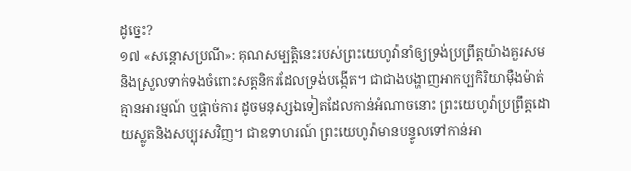ដូច្នេះ?
១៧ «សន្ដោសប្រណី»: គុណសម្បត្ដិនេះរបស់ព្រះយេហូវ៉ានាំឲ្យទ្រង់ប្រព្រឹត្តយ៉ាងគួរសមនិងស្រួលទាក់ទងចំពោះសត្តនិករដែលទ្រង់បង្កើត។ ជាជាងបង្ហាញអាកប្បកិរិយាម៉ឺងម៉ាត់ គ្មានអារម្មណ៍ ឬផ្ដាច់ការ ដូចមនុស្សឯទៀតដែលកាន់អំណាចនោះ ព្រះយេហូវ៉ាប្រព្រឹត្តដោយស្លូតនិងសប្បុរសវិញ។ ជាឧទាហរណ៍ ព្រះយេហូវ៉ាមានបន្ទូលទៅកាន់អា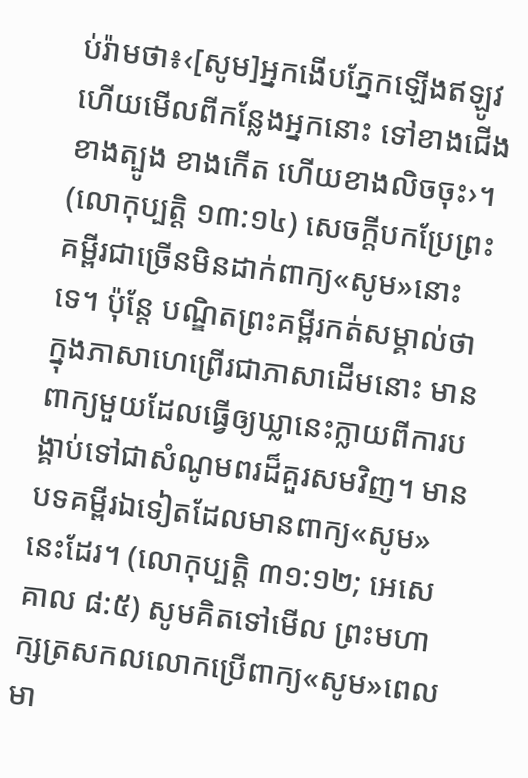ប់រ៉ាមថា៖‹[សូម]អ្នកងើបភ្នែកឡើងឥឡូវ ហើយមើលពីកន្លែងអ្នកនោះ ទៅខាងជើងខាងត្បូង ខាងកើត ហើយខាងលិចចុះ›។ (លោកុប្បត្តិ ១៣:១៤) សេចក្ដីបកប្រែព្រះគម្ពីរជាច្រើនមិនដាក់ពាក្យ«សូម»នោះទេ។ ប៉ុន្តែ បណ្ឌិតព្រះគម្ពីរកត់សម្គាល់ថា ក្នុងភាសាហេព្រើរជាភាសាដើមនោះ មានពាក្យមួយដែលធ្វើឲ្យឃ្លានេះក្លាយពីការបង្គាប់ទៅជាសំណូមពរដ៏គួរសមវិញ។ មានបទគម្ពីរឯទៀតដែលមានពាក្យ«សូម»នេះដែរ។ (លោកុប្បត្តិ ៣១:១២; អេសេគាល ៨:៥) សូមគិតទៅមើល ព្រះមហាក្សត្រសកលលោកប្រើពាក្យ«សូម»ពេលមា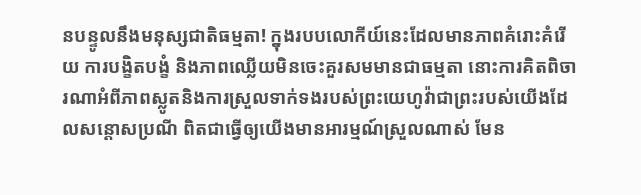នបន្ទូលនឹងមនុស្សជាតិធម្មតា! ក្នុងរបបលោកីយ៍នេះដែលមានភាពគំរោះគំរើយ ការបង្ខិតបង្ខំ និងភាពឈ្លើយមិនចេះគួរសមមានជាធម្មតា នោះការគិតពិចារណាអំពីភាពស្លូតនិងការស្រួលទាក់ទងរបស់ព្រះយេហូវ៉ាជាព្រះរបស់យើងដែលសន្ដោសប្រណី ពិតជាធ្វើឲ្យយើងមានអារម្មណ៍ស្រួលណាស់ មែន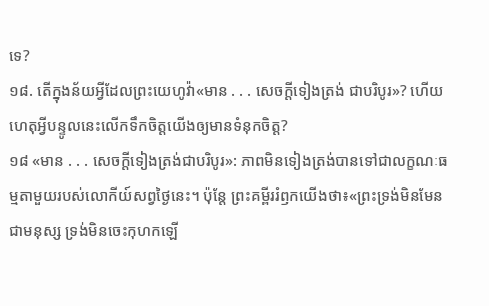ទេ?
១៨. តើក្នុងន័យអ្វីដែលព្រះយេហូវ៉ា«មាន . . . សេចក្ដីទៀងត្រង់ ជាបរិបូរ»? ហើយហេតុអ្វីបន្ទូលនេះលើកទឹកចិត្តយើងឲ្យមានទំនុកចិត្ត?
១៨ «មាន . . . សេចក្ដីទៀងត្រង់ជាបរិបូរ»: ភាពមិនទៀងត្រង់បានទៅជាលក្ខណៈធម្មតាមួយរបស់លោកីយ៍សព្វថ្ងៃនេះ។ ប៉ុន្តែ ព្រះគម្ពីររំឭកយើងថា៖«ព្រះទ្រង់មិនមែនជាមនុស្ស ទ្រង់មិនចេះកុហកឡើ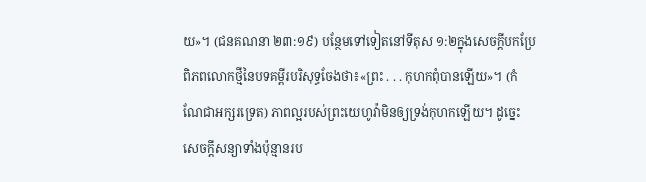យ»។ (ជនគណនា ២៣:១៩) បន្ថែមទៅទៀតនៅទីតុស ១:២ក្នុងសេចក្ដីបកប្រែពិភពលោកថ្មីនៃបទគម្ពីរបរិសុទ្ធចែងថា៖«ព្រះ . . . កុហកពុំបានឡើយ»។ (កំណែជាអក្សរទ្រេត) ភាពល្អរបស់ព្រះយេហូវ៉ាមិនឲ្យទ្រង់កុហកឡើយ។ ដូច្នេះ សេចក្ដីសន្យាទាំងប៉ុន្មានរប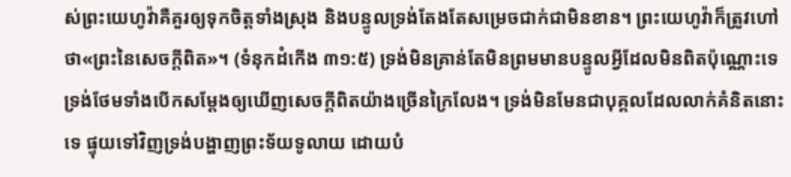ស់ព្រះយេហូវ៉ាគឺគួរឲ្យទុកចិត្តទាំងស្រុង និងបន្ទូលទ្រង់តែងតែសម្រេចជាក់ជាមិនខាន។ ព្រះយេហូវ៉ាក៏ត្រូវហៅថា«ព្រះនៃសេចក្ដីពិត»។ (ទំនុកដំកើង ៣១:៥) ទ្រង់មិនគ្រាន់តែមិនព្រមមានបន្ទូលអ្វីដែលមិនពិតប៉ុណ្ណោះទេ ទ្រង់ថែមទាំងបើកសម្ដែងឲ្យឃើញសេចក្ដីពិតយ៉ាងច្រើនក្រៃលែង។ ទ្រង់មិនមែនជាបុគ្គលដែលលាក់គំនិតនោះទេ ផ្ទុយទៅវិញទ្រង់បង្ហាញព្រះទ័យទូលាយ ដោយបំ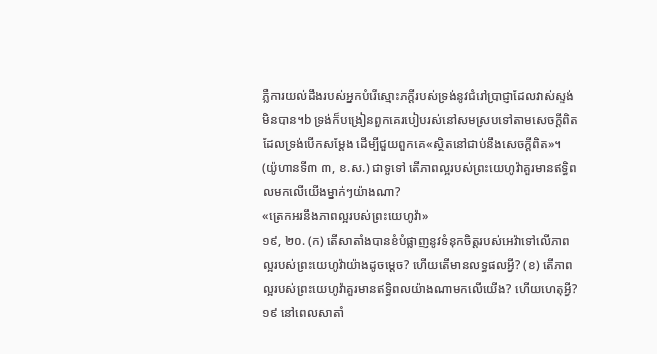ភ្លឺការយល់ដឹងរបស់អ្នកបំរើស្មោះភក្ដីរបស់ទ្រង់នូវជំរៅប្រាជ្ញាដែលវាស់ស្ទង់មិនបាន។b ទ្រង់ក៏បង្រៀនពួកគេរបៀបរស់នៅសមស្របទៅតាមសេចក្ដីពិតដែលទ្រង់បើកសម្ដែង ដើម្បីជួយពួកគេ«ស្ថិតនៅជាប់នឹងសេចក្ដីពិត»។ (យ៉ូហានទី៣ ៣, ខ.ស.) ជាទូទៅ តើភាពល្អរបស់ព្រះយេហូវ៉ាគួរមានឥទ្ធិពលមកលើយើងម្នាក់ៗយ៉ាងណា?
«ត្រេកអរនឹងភាពល្អរបស់ព្រះយេហូវ៉ា»
១៩, ២០. (ក) តើសាតាំងបានខំបំផ្លាញនូវទំនុកចិត្តរបស់អេវ៉ាទៅលើភាពល្អរបស់ព្រះយេហូវ៉ាយ៉ាងដូចម្ដេច? ហើយតើមានលទ្ធផលអ្វី? (ខ) តើភាពល្អរបស់ព្រះយេហូវ៉ាគួរមានឥទ្ធិពលយ៉ាងណាមកលើយើង? ហើយហេតុអ្វី?
១៩ នៅពេលសាតាំ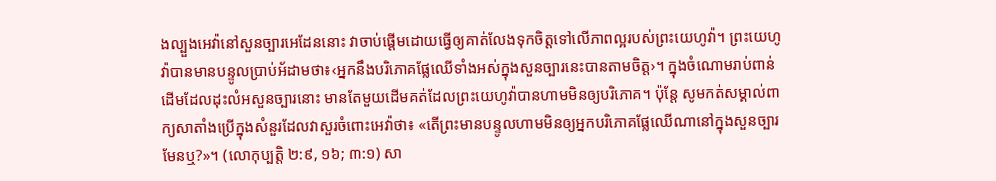ងល្បួងអេវ៉ានៅសួនច្បារអេដែននោះ វាចាប់ផ្ដើមដោយធ្វើឲ្យគាត់លែងទុកចិត្តទៅលើភាពល្អរបស់ព្រះយេហូវ៉ា។ ព្រះយេហូវ៉ាបានមានបន្ទូលប្រាប់អ័ដាមថា៖‹អ្នកនឹងបរិភោគផ្លែឈើទាំងអស់ក្នុងសួនច្បារនេះបានតាមចិត្ត›។ ក្នុងចំណោមរាប់ពាន់ដើមដែលដុះលំអសួនច្បារនោះ មានតែមួយដើមគត់ដែលព្រះយេហូវ៉ាបានហាមមិនឲ្យបរិភោគ។ ប៉ុន្តែ សូមកត់សម្គាល់ពាក្យសាតាំងប្រើក្នុងសំនួរដែលវាសួរចំពោះអេវ៉ាថា៖ «តើព្រះមានបន្ទូលហាមមិនឲ្យអ្នកបរិភោគផ្លែឈើណានៅក្នុងសួនច្បារមែនឬ?»។ (លោកុប្បត្តិ ២:៩, ១៦; ៣:១) សា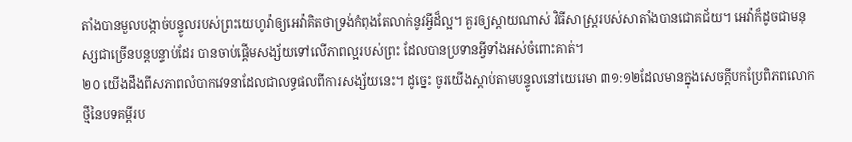តាំងបានមួលបង្កាច់បន្ទូលរបស់ព្រះយេហូវ៉ាឲ្យអេវ៉ាគិតថាទ្រង់កំពុងតែលាក់នូវអ្វីដ៏ល្អ។ គួរឲ្យស្ដាយណាស់ វិធីសាស្ត្ររបស់សាតាំងបានជោគជ័យ។ អេវ៉ាក៏ដូចជាមនុស្សជាច្រើនបន្តបន្ទាប់ដែរ បានចាប់ផ្ដើមសង្ស័យទៅលើភាពល្អរបស់ព្រះ ដែលបានប្រទានអ្វីទាំងអស់ចំពោះគាត់។
២០ យើងដឹងពីសភាពលំបាកវេទនាដែលជាលទ្ធផលពីការសង្ស័យនេះ។ ដូច្នេះ ចូរយើងស្ដាប់តាមបន្ទូលនៅយេរេមា ៣១:១២ដែលមានក្នុងសេចក្ដីបកប្រែពិភពលោកថ្មីនៃបទគម្ពីរប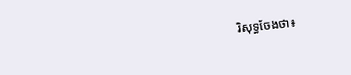រិសុទ្ធចែងថា៖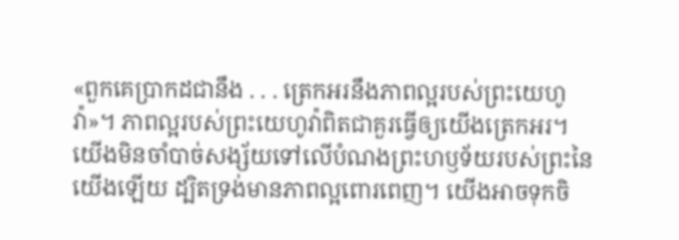«ពួកគេប្រាកដជានឹង . . . ត្រេកអរនឹងភាពល្អរបស់ព្រះយេហូវ៉ា»។ ភាពល្អរបស់ព្រះយេហូវ៉ាពិតជាគួរធ្វើឲ្យយើងត្រេកអរ។ យើងមិនចាំបាច់សង្ស័យទៅលើបំណងព្រះហឫទ័យរបស់ព្រះនៃយើងឡើយ ដ្បិតទ្រង់មានភាពល្អពោរពេញ។ យើងអាចទុកចិ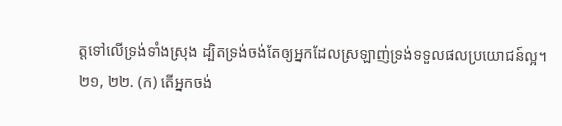ត្តទៅលើទ្រង់ទាំងស្រុង ដ្បិតទ្រង់ចង់តែឲ្យអ្នកដែលស្រឡាញ់ទ្រង់ទទួលផលប្រយោជន៍ល្អ។
២១, ២២. (ក) តើអ្នកចង់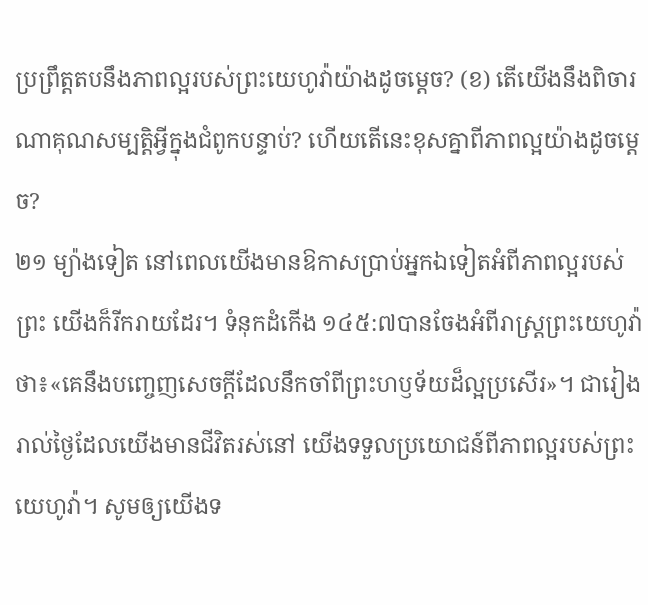ប្រព្រឹត្តតបនឹងភាពល្អរបស់ព្រះយេហូវ៉ាយ៉ាងដូចម្ដេច? (ខ) តើយើងនឹងពិចារណាគុណសម្បត្ដិអ្វីក្នុងជំពូកបន្ទាប់? ហើយតើនេះខុសគ្នាពីភាពល្អយ៉ាងដូចម្ដេច?
២១ ម្យ៉ាងទៀត នៅពេលយើងមានឱកាសប្រាប់អ្នកឯទៀតអំពីភាពល្អរបស់ព្រះ យើងក៏រីករាយដែរ។ ទំនុកដំកើង ១៤៥:៧បានចែងអំពីរាស្ត្រព្រះយេហូវ៉ាថា៖«គេនឹងបញ្ចេញសេចក្ដីដែលនឹកចាំពីព្រះហឫទ័យដ៏ល្អប្រសើរ»។ ជារៀងរាល់ថ្ងៃដែលយើងមានជីវិតរស់នៅ យើងទទួលប្រយោជន៍ពីភាពល្អរបស់ព្រះយេហូវ៉ា។ សូមឲ្យយើងទ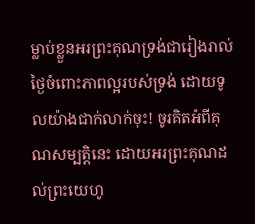ម្លាប់ខ្លួនអរព្រះគុណទ្រង់ជារៀងរាល់ថ្ងៃចំពោះភាពល្អរបស់ទ្រង់ ដោយទូលយ៉ាងជាក់លាក់ចុះ! ចូរគិតអំពីគុណសម្បត្ដិនេះ ដោយអរព្រះគុណដល់ព្រះយេហូ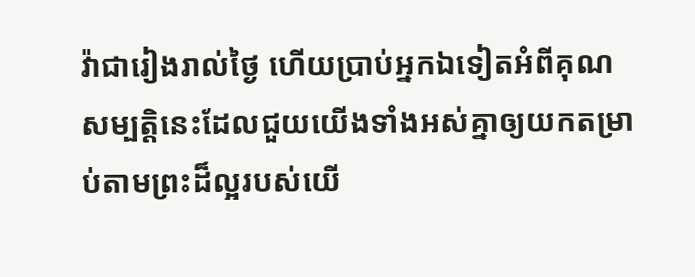វ៉ាជារៀងរាល់ថ្ងៃ ហើយប្រាប់អ្នកឯទៀតអំពីគុណសម្បត្ដិនេះដែលជួយយើងទាំងអស់គ្នាឲ្យយកតម្រាប់តាមព្រះដ៏ល្អរបស់យើ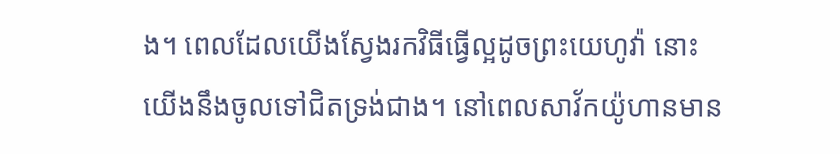ង។ ពេលដែលយើងស្វែងរកវិធីធ្វើល្អដូចព្រះយេហូវ៉ា នោះយើងនឹងចូលទៅជិតទ្រង់ជាង។ នៅពេលសាវ័កយ៉ូហានមាន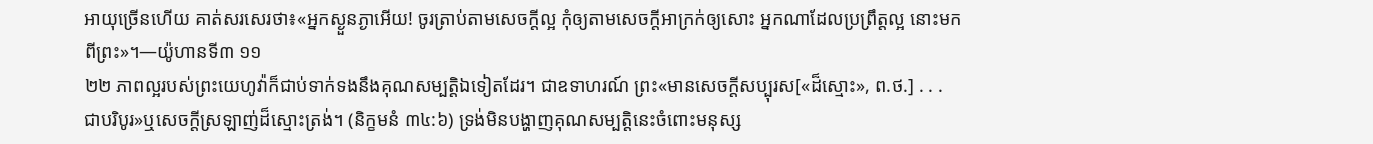អាយុច្រើនហើយ គាត់សរសេរថា៖«អ្នកស្ងួនភ្ងាអើយ! ចូរត្រាប់តាមសេចក្ដីល្អ កុំឲ្យតាមសេចក្ដីអាក្រក់ឲ្យសោះ អ្នកណាដែលប្រព្រឹត្តល្អ នោះមកពីព្រះ»។—យ៉ូហានទី៣ ១១
២២ ភាពល្អរបស់ព្រះយេហូវ៉ាក៏ជាប់ទាក់ទងនឹងគុណសម្បត្ដិឯទៀតដែរ។ ជាឧទាហរណ៍ ព្រះ«មានសេចក្ដីសប្បុរស[«ដ៏ស្មោះ», ព.ថ.] . . . ជាបរិបូរ»ឬសេចក្ដីស្រឡាញ់ដ៏ស្មោះត្រង់។ (និក្ខមនំ ៣៤:៦) ទ្រង់មិនបង្ហាញគុណសម្បត្ដិនេះចំពោះមនុស្ស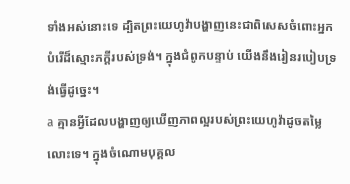ទាំងអស់នោះទេ ដ្បិតព្រះយេហូវ៉ាបង្ហាញនេះជាពិសេសចំពោះអ្នកបំរើដ៏ស្មោះភក្ដីរបស់ទ្រង់។ ក្នុងជំពូកបន្ទាប់ យើងនឹងរៀនរបៀបទ្រង់ធ្វើដូច្នេះ។
a គ្មានអ្វីដែលបង្ហាញឲ្យឃើញភាពល្អរបស់ព្រះយេហូវ៉ាដូចតម្លៃលោះទេ។ ក្នុងចំណោមបុគ្គល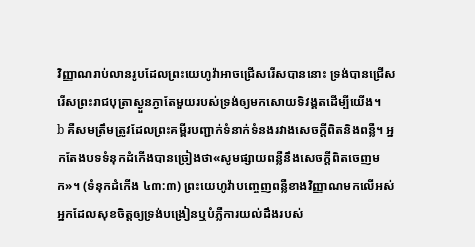វិញ្ញាណរាប់លានរូបដែលព្រះយេហូវ៉ាអាចជ្រើសរើសបាននោះ ទ្រង់បានជ្រើសរើសព្រះរាជបុត្រាស្ងួនភ្ងាតែមួយរបស់ទ្រង់ឲ្យមកសោយទិវង្គតដើម្បីយើង។
b គឺសមត្រឹមត្រូវដែលព្រះគម្ពីរបញ្ជាក់ទំនាក់ទំនងរវាងសេចក្ដីពិតនិងពន្លឺ។ អ្នកតែងបទទំនុកដំកើងបានច្រៀងថា«សូមផ្សាយពន្លឺនឹងសេចក្ដីពិតចេញមក»។ (ទំនុកដំកើង ៤៣:៣) ព្រះយេហូវ៉ាបញ្ចេញពន្លឺខាងវិញ្ញាណមកលើអស់អ្នកដែលសុខចិត្តឲ្យទ្រង់បង្រៀនឬបំភ្លឺការយល់ដឹងរបស់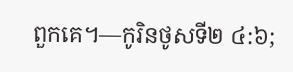ពួកគេ។—កូរិនថូសទី២ ៤:៦;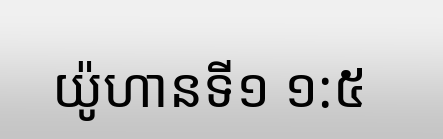យ៉ូហានទី១ ១:៥